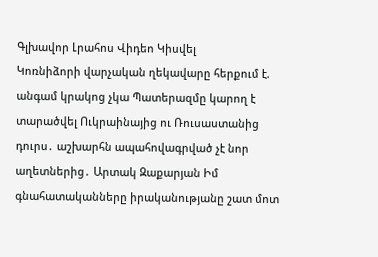Գլխավոր Լրահոս Վիդեո Կիսվել
Կոռնիձորի վարչական ղեկավարը հերքում է. անգամ կրակոց չկա Պատերազմը կարող է տարածվել Ուկրաինայից ու Ռուսաստանից դուրս․ աշխարհն ապահովագրված չէ նոր աղետներից․ Արտակ Զաքարյան Իմ գնահատականները իրականությանը շատ մոտ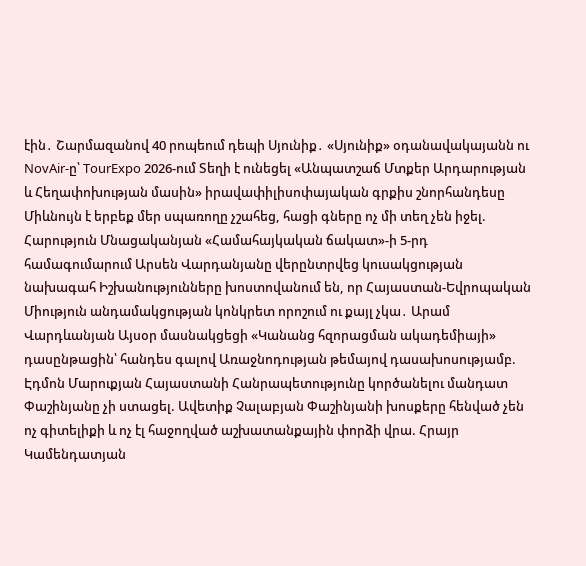էին․ Շարմազանով 40 րոպեում դեպի Սյունիք․ «Սյունիք» օդանավակայանն ու NovAir-ը՝ TourExpo 2026-ում Տեղի է ունեցել «Անպատշաճ Մտքեր Արդարության և Հեղափոխության մասին» իրավափիլիսոփայական գրքիս շնորհանդեսը Միևնույն է երբեք մեր սպառողը չշահեց, հացի գները ոչ մի տեղ չեն իջել. Հարություն Մնացականյան «Համահայկական ճակատ»-ի 5-րդ համագումարում Արսեն Վարդանյանը վերընտրվեց կուսակցության նախագահ Իշխանությունները խոստովանում են, որ Հայաստան-Եվրոպական Միություն անդամակցության կոնկրետ որոշում ու քայլ չկա․ Արամ Վարդևանյան Այսօր մասնակցեցի «Կանանց հզորացման ակադեմիայի» դասընթացին՝ հանդես գալով Առաջնոդության թեմայով դասախոսությամբ. Էդմոն Մարուքյան Հայաստանի Հանրապետությունը կործանելու մանդատ Փաշինյանը չի ստացել. Ավետիք Չալաբյան Փաշինյանի խոսքերը հենված չեն ոչ գիտելիքի և ոչ էլ հաջողված աշխատանքային փորձի վրա. Հրայր Կամենդատյան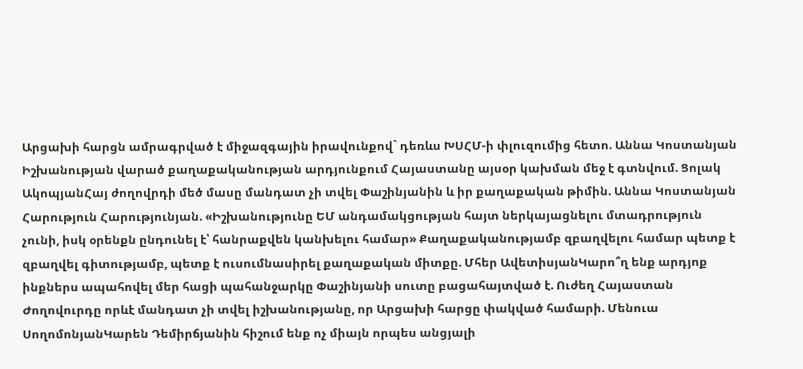Արցախի հարցն ամրագրված է միջազգային իրավունքով` դեռևս ԽՍՀՄ-ի փլուզումից հետո. Աննա Կոստանյան
Իշխանության վարած քաղաքականության արդյունքում Հայաստանը այսօր կախման մեջ է գտնվում. Ցոլակ ԱկոպյանՀայ ժողովրդի մեծ մասը մանդատ չի տվել Փաշինյանին և իր քաղաքական թիմին. Աննա Կոստանյան Հարություն Հարությունյան. «Իշխանությունը ԵՄ անդամակցության հայտ ներկայացնելու մտադրություն չունի, իսկ օրենքն ընդունել է՝ հանրաքվեն կանխելու համար» Քաղաքականությամբ զբաղվելու համար պետք է զբաղվել գիտությամբ, պետք է ուսումնասիրել քաղաքական միտքը. Մհեր ԱվետիսյանԿարո՞ղ ենք արդյոք ինքներս ապահովել մեր հացի պահանջարկը Փաշինյանի սուտը բացահայտված է. Ուժեղ Հայաստան Ժողովուրդը որևէ մանդատ չի տվել իշխանությանը, որ Արցախի հարցը փակված համարի. Մենուա ՍողոմոնյանԿարեն Դեմիրճյանին հիշում ենք ոչ միայն որպես անցյալի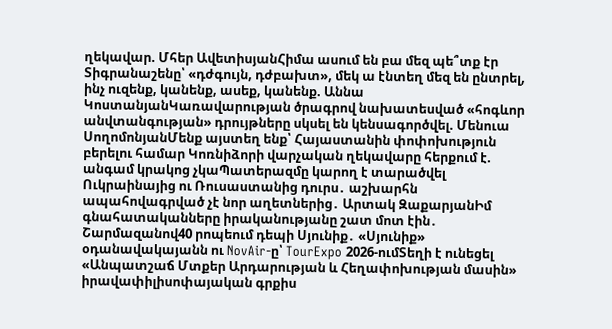ղեկավար. Մհեր ԱվետիսյանՀիմա ասում են բա մեզ պե՞տք էր Տիգրանաշենը՝ «դժգույն, դժբախտ», մեկ ա էնտեղ մեզ են ընտրել, ինչ ուզենք, կանենք, ասեք, կանենք. Աննա ԿոստանյանԿառավարության ծրագրով նախատեսված «հոգևոր անվտանգության» դրույթները սկսել են կենսագործվել. Մենուա ՍողոմոնյանՄենք այստեղ ենք՝ Հայաստանին փոփոխություն բերելու համար Կոռնիձորի վարչական ղեկավարը հերքում է. անգամ կրակոց չկաՊատերազմը կարող է տարածվել Ուկրաինայից ու Ռուսաստանից դուրս․ աշխարհն ապահովագրված չէ նոր աղետներից․ Արտակ ԶաքարյանԻմ գնահատականները իրականությանը շատ մոտ էին․ Շարմազանով40 րոպեում դեպի Սյունիք․ «Սյունիք» օդանավակայանն ու NovAir-ը՝ TourExpo 2026-ումՏեղի է ունեցել «Անպատշաճ Մտքեր Արդարության և Հեղափոխության մասին» իրավափիլիսոփայական գրքիս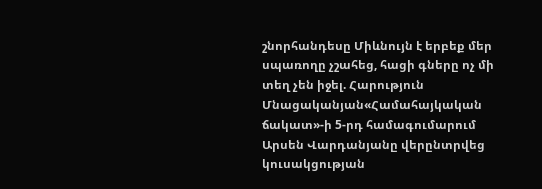շնորհանդեսը Միևնույն է երբեք մեր սպառողը չշահեց, հացի գները ոչ մի տեղ չեն իջել. Հարություն Մնացականյան«Համահայկական ճակատ»-ի 5-րդ համագումարում Արսեն Վարդանյանը վերընտրվեց կուսակցության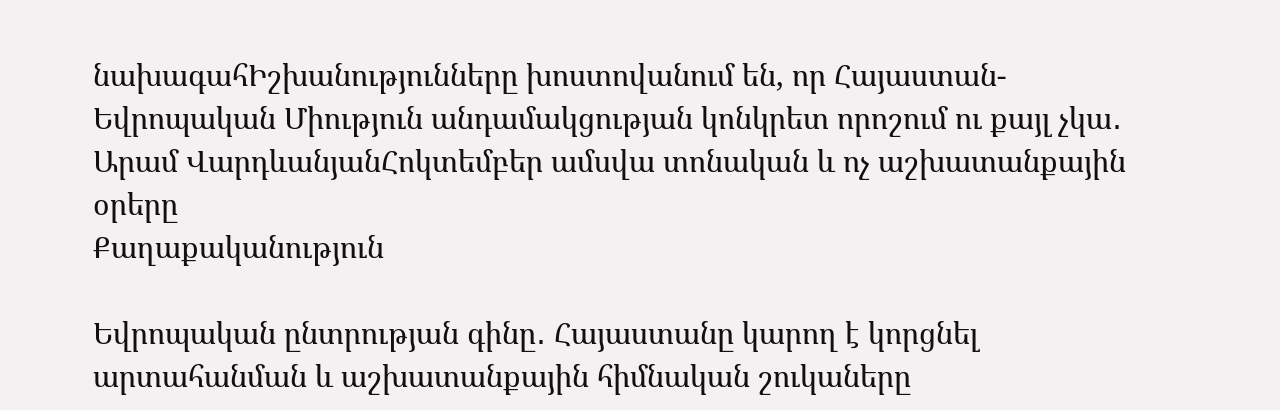նախագահԻշխանությունները խոստովանում են, որ Հայաստան-Եվրոպական Միություն անդամակցության կոնկրետ որոշում ու քայլ չկա․ Արամ ՎարդևանյանՀոկտեմբեր ամսվա տոնական և ոչ աշխատանքային օրերը
Քաղաքականություն

Եվրոպական ընտրության գինը․ Հայաստանը կարող է կորցնել արտահանման և աշխատանքային հիմնական շուկաները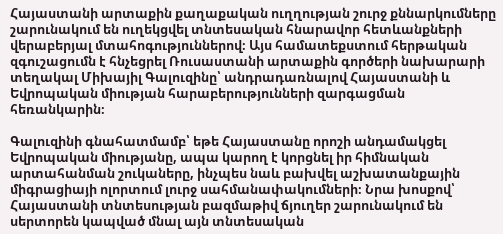Հայաստանի արտաքին քաղաքական ուղղության շուրջ քննարկումները շարունակում են ուղեկցվել տնտեսական հնարավոր հետևանքների վերաբերյալ մտահոգություններով։ Այս համատեքստում հերթական զգուշացումն է հնչեցրել Ռուսաստանի արտաքին գործերի նախարարի տեղակալ Միխայիլ Գալուզինը՝ անդրադառնալով Հայաստանի և Եվրոպական միության հարաբերությունների զարգացման հեռանկարին։

Գալուզինի գնահատմամբ՝ եթե Հայաստանը որոշի անդամակցել Եվրոպական միությանը, ապա կարող է կորցնել իր հիմնական արտահանման շուկաները, ինչպես նաև բախվել աշխատանքային միգրացիայի ոլորտում լուրջ սահմանափակումների։ Նրա խոսքով՝ Հայաստանի տնտեսության բազմաթիվ ճյուղեր շարունակում են սերտորեն կապված մնալ այն տնտեսական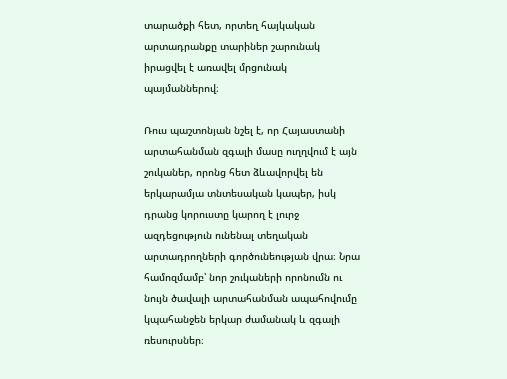տարածքի հետ, որտեղ հայկական արտադրանքը տարիներ շարունակ իրացվել է առավել մրցունակ պայմաններով։

Ռուս պաշտոնյան նշել է, որ Հայաստանի արտահանման զգալի մասը ուղղվում է այն շուկաներ, որոնց հետ ձևավորվել են երկարամյա տնտեսական կապեր, իսկ դրանց կորուստը կարող է լուրջ ազդեցություն ունենալ տեղական արտադրողների գործունեության վրա։ Նրա համոզմամբ՝ նոր շուկաների որոնումն ու նույն ծավալի արտահանման ապահովումը կպահանջեն երկար ժամանակ և զգալի ռեսուրսներ։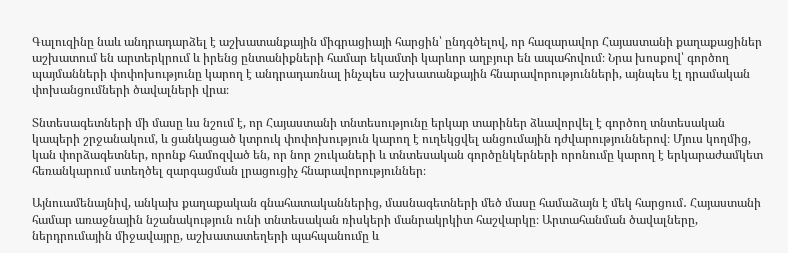Գալուզինը նաև անդրադարձել է աշխատանքային միգրացիայի հարցին՝ ընդգծելով, որ հազարավոր Հայաստանի քաղաքացիներ աշխատում են արտերկրում և իրենց ընտանիքների համար եկամտի կարևոր աղբյուր են ապահովում։ Նրա խոսքով՝ գործող պայմանների փոփոխությունը կարող է անդրադառնալ ինչպես աշխատանքային հնարավորությունների, այնպես էլ դրամական փոխանցումների ծավալների վրա։

Տնտեսագետների մի մասը ևս նշում է, որ Հայաստանի տնտեսությունը երկար տարիներ ձևավորվել է գործող տնտեսական կապերի շրջանակում, և ցանկացած կտրուկ փոփոխություն կարող է ուղեկցվել անցումային դժվարություններով։ Մյուս կողմից, կան փորձագետներ, որոնք համոզված են, որ նոր շուկաների և տնտեսական գործընկերների որոնումը կարող է երկարաժամկետ հեռանկարում ստեղծել զարգացման լրացուցիչ հնարավորություններ։

Այնուամենայնիվ, անկախ քաղաքական գնահատականներից, մասնագետների մեծ մասը համաձայն է մեկ հարցում․ Հայաստանի համար առաջնային նշանակություն ունի տնտեսական ռիսկերի մանրակրկիտ հաշվարկը։ Արտահանման ծավալները, ներդրումային միջավայրը, աշխատատեղերի պահպանումը և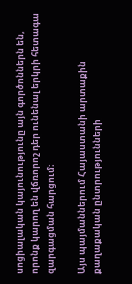սոցիալական կայունությունը այն գործոններն են, որոնք կարող են վճռորոշ դեր ունենալ երկրի հետագա զարգացման հարցում։

Այս պայմաններում Հայաստանի արտաքին քաղաքական ընտրությունների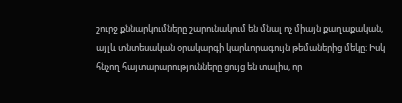շուրջ քննարկումները շարունակում են մնալ ոչ միայն քաղաքական, այլև տնտեսական օրակարգի կարևորագույն թեմաներից մեկը։ Իսկ հնչող հայտարարությունները ցույց են տալիս, որ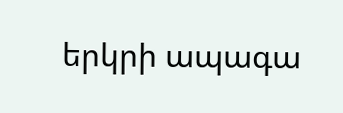երկրի ապագա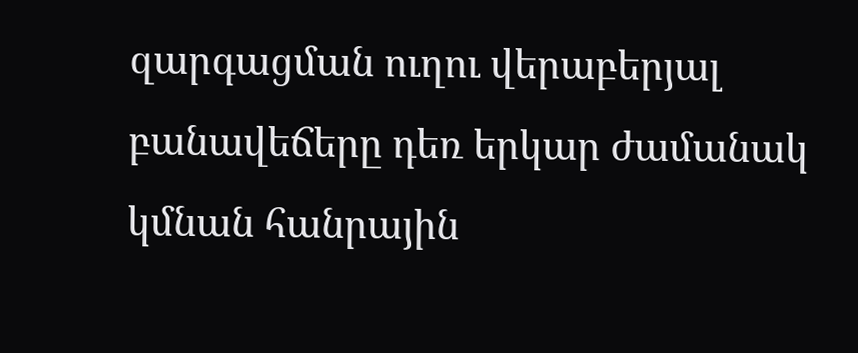զարգացման ուղու վերաբերյալ բանավեճերը դեռ երկար ժամանակ կմնան հանրային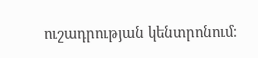ուշադրության կենտրոնում։